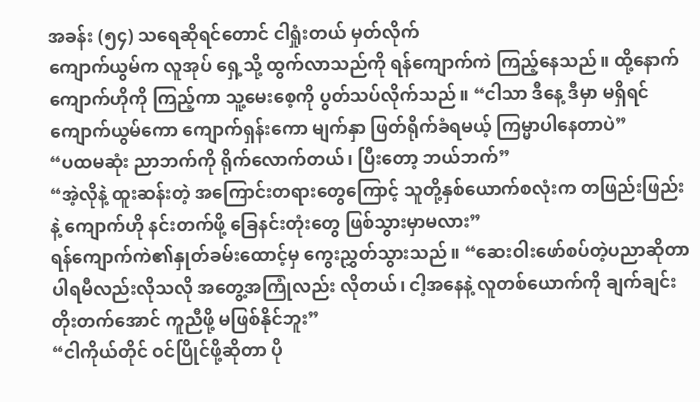အခန်း (၅၄) သရေဆိုရင်တောင် ငါရှုံးတယ် မှတ်လိုက်
ကျောက်ယွမ်က လူအုပ် ရှေ့သို့ ထွက်လာသည်ကို ရန်ကျောက်ကဲ ကြည့်နေသည်။ ထို့နောက် ကျောက်ဟိုကို ကြည့်ကာ သူ့မေးစေ့ကို ပွတ်သပ်လိုက်သည်။ “ငါသာ ဒီနေ့ ဒီမှာ မရှိရင် ကျောက်ယွမ်ကော ကျောက်ရှန်းကော မျက်နှာ ဖြတ်ရိုက်ခံရမယ့် ကြမ္မာပါနေတာပဲ”
“ပထမဆုံး ညာဘက်ကို ရိုက်လောက်တယ်၊ ပြီးတော့ ဘယ်ဘက်”
“အဲ့လိုနဲ့ ထူးဆန်းတဲ့ အကြောင်းတရားတွေကြောင့် သူတို့နှစ်ယောက်စလုံးက တဖြည်းဖြည်းနဲ့ ကျောက်ဟို နင်းတက်ဖို့ ခြေနင်းတုံးတွေ ဖြစ်သွားမှာမလား”
ရန်ကျောက်ကဲ၏နှုတ်ခမ်းထောင့်မှ ကွေးညွှတ်သွားသည်။ “ဆေးဝါးဖော်စပ်တဲ့ပညာဆိုတာ ပါရမီလည်းလိုသလို အတွေ့အကြုံလည်း လိုတယ်၊ ငါ့အနေနဲ့ လူတစ်ယောက်ကို ချက်ချင်း တိုးတက်အောင် ကူညီဖို့ မဖြစ်နိုင်ဘူး”
“ငါကိုယ်တိုင် ဝင်ပြိုင်ဖို့ဆိုတာ ပို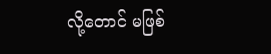လို့တောင် မဖြစ်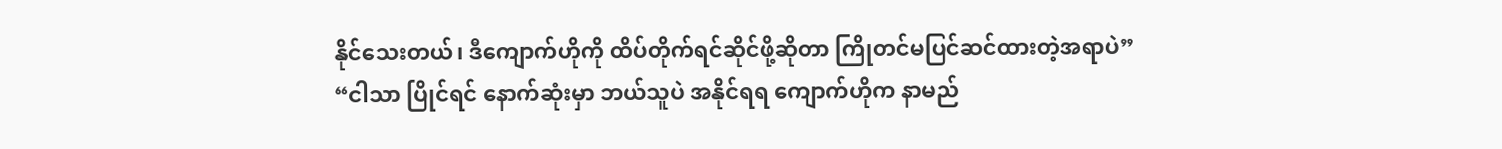နိုင်သေးတယ်၊ ဒီကျောက်ဟိုကို ထိပ်တိုက်ရင်ဆိုင်ဖို့ဆိုတာ ကြိုတင်မပြင်ဆင်ထားတဲ့အရာပဲ”
“ငါသာ ပြိုင်ရင် နောက်ဆုံးမှာ ဘယ်သူပဲ အနိုင်ရရ ကျောက်ဟိုက နာမည်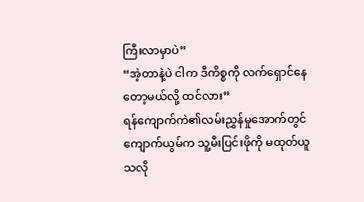ကြီးလာမှာပဲ”
“အဲ့တာနဲ့ပဲ ငါက ဒီကိစ္စကို လက်ရှောင်နေတော့မယ်လို့ ထင်လား”
ရန်ကျောက်ကဲ၏လမ်းညွှန်မှုအောက်တွင် ကျောက်ယွမ်က သူ့မီးပြင်းဖိုကို မထုတ်ယူသလို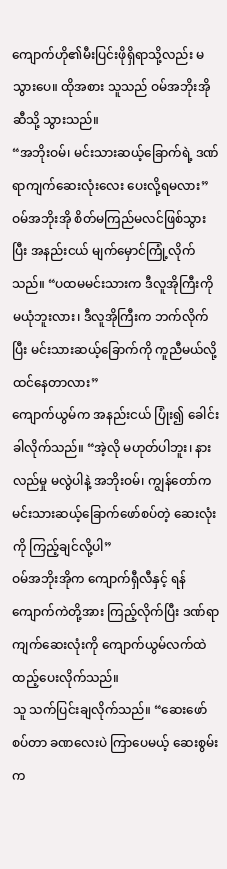ကျောက်ဟို၏မီးပြင်းဖိုရှိရာသို့လည်း မသွားပေ။ ထိုအစား သူသည် ဝမ်အဘိုးအိုဆီသို့ သွားသည်။
“အဘိုးဝမ်၊ မင်းသားဆယ့်ခြောက်ရဲ့ ဒဏ်ရာကျက်ဆေးလုံးလေး ပေးလို့ရမလား”
ဝမ်အဘိုးအို စိတ်မကြည်မလင်ဖြစ်သွားပြီး အနည်းငယ် မျက်မှောင်ကြုံ့လိုက်သည်။ “ပထမမင်းသားက ဒီလူအိုကြီးကို မယုံဘူးလား၊ ဒီလူအိုကြီးက ဘက်လိုက်ပြီး မင်းသားဆယ့်ခြောက်ကို ကူညီမယ်လို့ ထင်နေတာလား”
ကျောက်ယွမ်က အနည်းငယ် ပြုံး၍ ခေါင်းခါလိုက်သည်။ “အဲ့လို မဟုတ်ပါဘူး၊ နားလည်မှု မလွဲပါနဲ့ အဘိုးဝမ်၊ ကျွန်တော်က မင်းသားဆယ့်ခြောက်ဖော်စပ်တဲ့ ဆေးလုံးကို ကြည့်ချင်လို့ပါ”
ဝမ်အဘိုးအိုက ကျောက်ရှီလီနှင့် ရန်ကျောက်ကဲတို့အား ကြည့်လိုက်ပြီး ဒဏ်ရာကျက်ဆေးလုံးကို ကျောက်ယွမ်လက်ထဲ ထည့်ပေးလိုက်သည်။
သူ သက်ပြင်းချလိုက်သည်။ “ဆေးဖော်စပ်တာ ခဏလေးပဲ ကြာပေမယ့် ဆေးစွမ်းက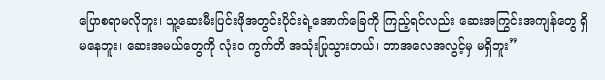ပြောစရာမလိုဘူး၊ သူ့ဆေးမီးပြင်းဖိုအတွင်းပိုင်းရဲ့အောက်ခြေကို ကြည့်ရင်လည်း ဆေးအကြွင်းအကျန်တွေ ရှိမနေဘူး၊ ဆေးအမယ်တွေကို လုံးဝ ကွက်တိ အသုံးပြုသွားတယ်၊ ဘာအလေအလွင့်မှ မရှိဘူး”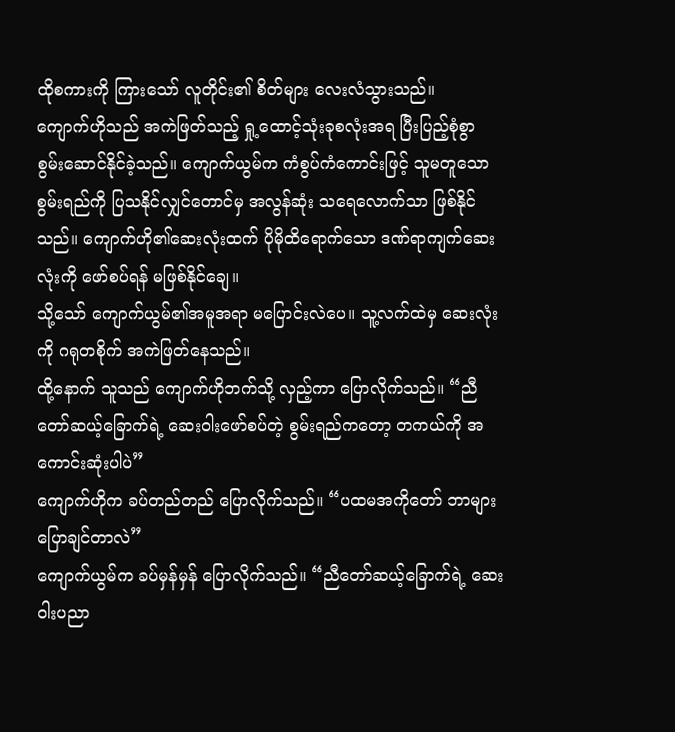ထိုစကားကို ကြားသော် လူတိုင်း၏ စိတ်များ လေးလံသွားသည်။
ကျောက်ဟိုသည် အကဲဖြတ်သည့် ရှု့ထောင့်သုံးခုစလုံးအရ ပြီးပြည့်စုံစွာ စွမ်းဆောင်နိုင်ခဲ့သည်။ ကျောက်ယွမ်က ကံစွပ်ကံကောင်းဖြင့် သူမတူသော စွမ်းရည်ကို ပြသနိုင်လျှင်တောင်မှ အလွန်ဆုံး သရေလောက်သာ ဖြစ်နိုင်သည်။ ကျောက်ဟို၏ဆေးလုံးထက် ပိုမိုထိရောက်သော ဒဏ်ရာကျက်ဆေးလုံးကို ဖော်စပ်ရန် မဖြစ်နိုင်ချေ။
သို့သော် ကျောက်ယွမ်၏အမူအရာ မပြောင်းလဲပေ။ သူ့လက်ထဲမှ ဆေးလုံးကို ဂရုတစိုက် အကဲဖြတ်နေသည်။
ထို့နောက် သူသည် ကျောက်ဟိုဘက်သို့ လှည့်ကာ ပြောလိုက်သည်။ “ညီတော်ဆယ့်ခြောက်ရဲ့ ဆေးဝါးဖော်စပ်တဲ့ စွမ်းရည်ကတော့ တကယ်ကို အကောင်းဆုံးပါပဲ”
ကျောက်ဟိုက ခပ်တည်တည် ပြောလိုက်သည်။ “ပထမအကိုတော် ဘာများ ပြောချင်တာလဲ”
ကျောက်ယွမ်က ခပ်မှန်မှန် ပြောလိုက်သည်။ “ညီတော်ဆယ့်ခြောက်ရဲ့ ဆေးဝါးပညာ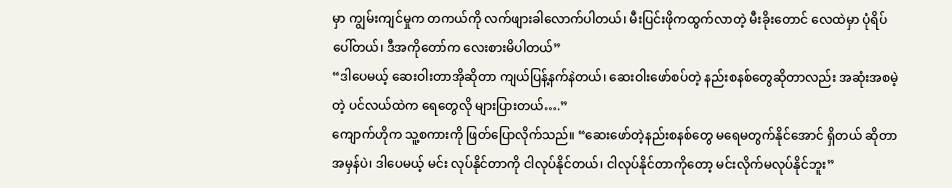မှာ ကျွမ်းကျင်မှုက တကယ်ကို လက်ဖျားခါလောက်ပါတယ်၊ မီးပြင်းဖိုကထွက်လာတဲ့ မီးခိုးတောင် လေထဲမှာ ပုံရိပ်ပေါ်တယ်၊ ဒီအကိုတော်က လေးစားမိပါတယ်”
“ဒါပေမယ့် ဆေးဝါးတာအိုဆိုတာ ကျယ်ပြန့်နက်နဲတယ်၊ ဆေးဝါးဖော်စပ်တဲ့ နည်းစနစ်တွေဆိုတာလည်း အဆုံးအစမဲ့တဲ့ ပင်လယ်ထဲက ရေတွေလို များပြားတယ်….”
ကျောက်ဟိုက သူ့စကားကို ဖြတ်ပြောလိုက်သည်။ “ဆေးဖော်တဲ့နည်းစနစ်တွေ မရေမတွက်နိုင်အောင် ရှိတယ် ဆိုတာ အမှန်ပဲ၊ ဒါပေမယ့် မင်း လုပ်နိုင်တာကို ငါလုပ်နိုင်တယ်၊ ငါလုပ်နိုင်တာကိုတော့ မင်းလိုက်မလုပ်နိုင်ဘူး”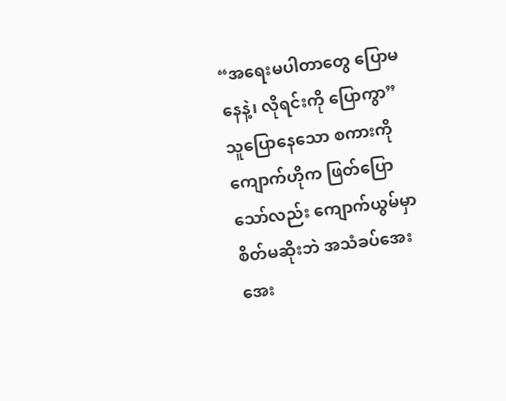“အရေးမပါတာတွေ ပြောမနေနဲ့၊ လိုရင်းကို ပြောကွာ”
သူပြောနေသော စကားကို ကျောက်ဟိုက ဖြတ်ပြောသော်လည်း ကျောက်ယွမ်မှာ စိတ်မဆိုးဘဲ အသံခပ်အေးအေး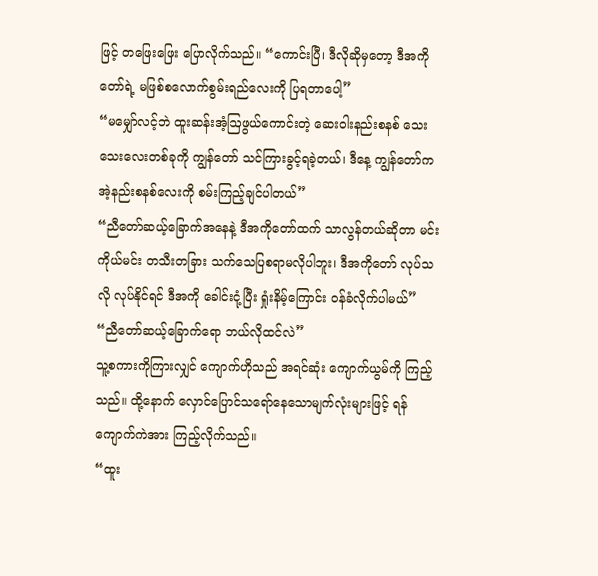ဖြင့် တဖြေးဖြေး ပြောလိုက်သည်။ “ကောင်းပြီ၊ ဒီလိုဆိုမှတော့ ဒီအကိုတော်ရဲ့ မဖြစ်စလောက်စွမ်းရည်လေးကို ပြရတာပေါ့”
“မမျှော်လင့်ဘဲ ထူးဆန်းအံ့ဩဖွယ်ကောင်းတဲ့ ဆေးဝါးနည်းစနစ် သေးသေးလေးတစ်ခုကို ကျွန်တော် သင်ကြားခွင့်ရခဲ့တယ်၊ ဒီနေ့ ကျွန်တော်က အဲ့နည်းစနစ်လေးကို စမ်းကြည့်ချင်ပါတယ်”
“ညီတော်ဆယ့်ခြောက်အနေနဲ့ ဒီအကိုတော်ထက် သာလွန်တယ်ဆိုတာ မင်းကိုယ်မင်း တသီးတခြား သက်သေပြစရာမလိုပါဘူး၊ ဒီအကိုတော် လုပ်သလို လုပ်နိုင်ရင် ဒီအကို ခေါင်းငုံ့ပြီး ရှုံးနိမ့်ကြောင်း ဝန်ခံလိုက်ပါမယ်”
“ညီတော်ဆယ့်ခြောက်ရော ဘယ်လိုထင်လဲ”
သူ့စကားကိုကြားလျှင် ကျောက်ဟိုသည် အရင်ဆုံး ကျောက်ယွမ်ကို ကြည့်သည်။ ထို့နောက် လှောင်ပြောင်သရော်နေသောမျက်လုံးများဖြင့် ရန်ကျောက်ကဲအား ကြည့်လိုက်သည်။
“ထူး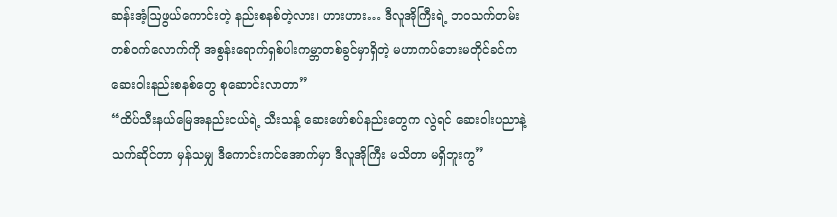ဆန်းအံ့ဩဖွယ်ကောင်းတဲ့ နည်းစနစ်တဲ့လား၊ ဟားဟား… ဒီလူအိုကြီးရဲ့ ဘဝသက်တမ်းတစ်ဝက်လောက်ကို အစွန်းရောက်ရှစ်ပါးကမ္ဘာတစ်ခွင်မှာရှိတဲ့ မဟာကပ်ဘေးမတိုင်ခင်က ဆေးဝါးနည်းစနစ်တွေ စုဆောင်းလာတာ”
“ထိပ်သီးနယ်မြေအနည်းငယ်ရဲ့ သီးသန့် ဆေးဖော်စပ်နည်းတွေက လွဲရင် ဆေးဝါးပညာနဲ့ သက်ဆိုင်တာ မှန်သမျှ ဒီကောင်းကင်အောက်မှာ ဒီလူအိုကြီး မသိတာ မရှိဘူးကွ”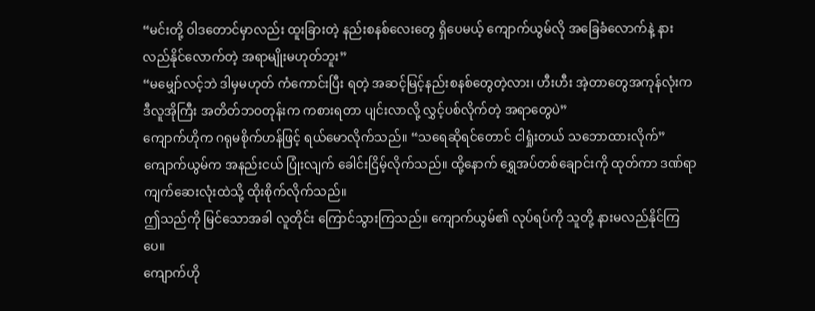“မင်းတို့ ဝါဒတောင်မှာလည်း ထူးခြားတဲ့ နည်းစနစ်လေးတွေ ရှိပေမယ့် ကျောက်ယွမ်လို အခြေခံလောက်နဲ့ နားလည်နိုင်လောက်တဲ့ အရာမျိုးမဟုတ်ဘူး”
“မမျှော်လင့်ဘဲ ဒါမှမဟုတ် ကံကောင်းပြီး ရတဲ့ အဆင့်မြင့်နည်းစနစ်တွေတဲ့လား၊ ဟီးဟီး အဲ့တာတွေအကုန်လုံးက ဒီလူအိုကြီး အတိတ်ဘဝတုန်းက ကစားရတာ ပျင်းလာလို့ လွှင့်ပစ်လိုက်တဲ့ အရာတွေပဲ”
ကျောက်ဟိုက ဂရုမစိုက်ဟန်ဖြင့် ရယ်မောလိုက်သည်။ “သရေဆိုရင်တောင် ငါရှုံးတယ် သဘောထားလိုက်”
ကျောက်ယွမ်က အနည်းငယ် ပြုံးလျက် ခေါင်းငြိမ့်လိုက်သည်။ ထို့နောက် ရွှေအပ်တစ်ချောင်းကို ထုတ်ကာ ဒဏ်ရာကျက်ဆေးလုံးထဲသို့ ထိုးစိုက်လိုက်သည်။
ဤသည်ကို မြင်သောအခါ လူတိုင်း ကြောင်သွားကြသည်။ ကျောက်ယွမ်၏ လုပ်ရပ်ကို သူတို့ နားမလည်နိုင်ကြပေ။
ကျောက်ဟို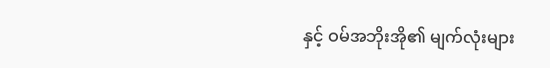နှင့် ဝမ်အဘိုးအို၏ မျက်လုံးများ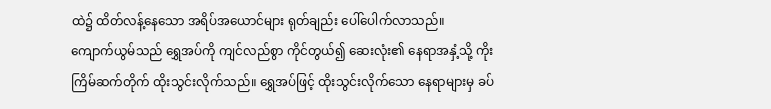ထဲ၌ ထိတ်လန့်နေသော အရိပ်အယောင်များ ရုတ်ချည်း ပေါ်ပေါက်လာသည်။
ကျောက်ယွမ်သည် ရွှေအပ်ကို ကျင်လည်စွာ ကိုင်တွယ်၍ ဆေးလုံး၏ နေရာအနှံ့သို့ ကိုးကြိမ်ဆက်တိုက် ထိုးသွင်းလိုက်သည်။ ရွှေအပ်ဖြင့် ထိုးသွင်းလိုက်သော နေရာများမှ ခပ်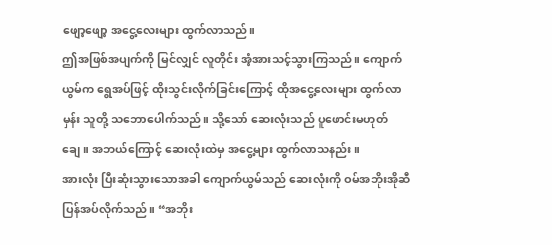ဖျော့ဖျော့ အငွေ့လေးများ ထွက်လာသည်။
ဤအဖြစ်အပျက်ကို မြင်လျှင် လူတိုင်း အံ့အားသင့်သွားကြသည်။ ကျောက်ယွမ်က ရွေအပ်ဖြင့် ထိုးသွင်းလိုက်ခြင်းကြောင့် ထိုအငွေ့လေးများ ထွက်လာမှန်း သူတို့ သဘောပေါက်သည်။ သို့သော် ဆေးလုံးသည် ပူဖောင်းမဟုတ်ချေ။ အဘယ်ကြောင့် ဆေးလုံးထဲမှ အငွေ့များ ထွက်လာသနည်း။
အားလုံး ပြီးဆုံးသွားသောအခါ ကျောက်ယွမ်သည် ဆေးလုံးကို ဝမ်အဘိုးအိုဆီ ပြန်အပ်လိုက်သည်။ “အဘိုး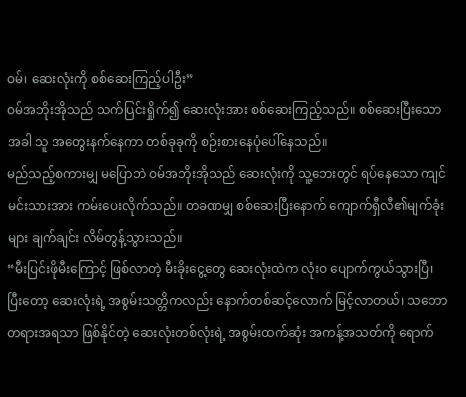ဝမ်၊ ဆေးလုံးကို စစ်ဆေးကြည့်ပါဦး”
ဝမ်အဘိုးအိုသည် သက်ပြင်းရှိုက်၍ ဆေးလုံးအား စစ်ဆေးကြည့်သည်။ စစ်ဆေးပြီးသောအခါ သူ အတွေးနက်နေကာ တစ်ခုခုကို စဉ်းစားနေပုံပေါ်နေသည်။
မည်သည့်စကားမျှ မပြောဘဲ ဝမ်အဘိုးအိုသည် ဆေးလုံးကို သူ့ဘေးတွင် ရပ်နေသော ကျင်မင်းသားအား ကမ်းပေးလိုက်သည်။ တခဏမျှ စစ်ဆေးပြီးနောက် ကျောက်ရှီလီ၏မျက်ခုံးများ ချက်ချင်း လိမ်တွန့်သွားသည်။
“မီးပြင်းဖိုမီးကြောင့် ဖြစ်လာတဲ့ မီးခိုးငွေ့တွေ ဆေးလုံးထဲက လုံးဝ ပျောက်ကွယ်သွားပြီ၊ ပြီးတော့ ဆေးလုံးရဲ့ အစွမ်းသတ္တိကလည်း နောက်တစ်ဆင့်လောက် မြင့်လာတယ်၊ သဘောတရားအရသာ ဖြစ်နိုင်တဲ့ ဆေးလုံးတစ်လုံးရဲ့ အစွမ်းထက်ဆုံး အကန့်အသတ်ကို ရောက်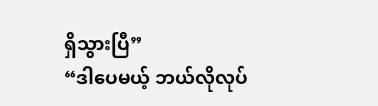ရှိသွားပြီ”
“ဒါပေမယ့် ဘယ်လိုလုပ်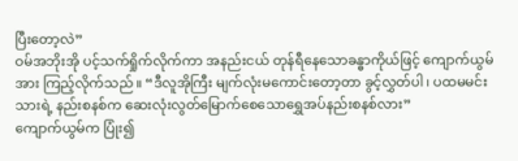ပြီးတော့လဲ”
ဝမ်အဘိုးအို ပင့်သက်ရှိုက်လိုက်ကာ အနည်းငယ် တုန်ရီနေသောခန္ဓာကိုယ်ဖြင့် ကျောက်ယွမ်အား ကြည့်လိုက်သည်။ “ဒီလူအိုကြီး မျက်လုံးမကောင်းတော့တာ ခွင့်လွှတ်ပါ၊ ပထမမင်းသားရဲ့ နည်းစနစ်က ဆေးလုံးလွတ်မြောက်စေသောရွှေအပ်နည်းစနစ်လား”
ကျောက်ယွမ်က ပြုံး၍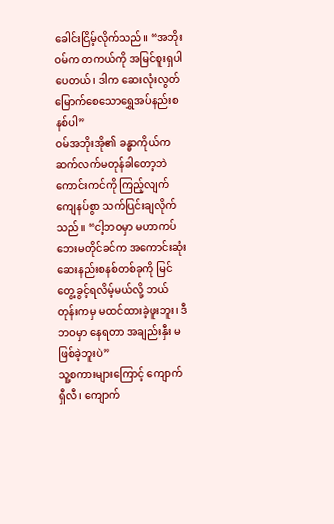ခေါင်းငြိမ့်လိုက်သည်။ “အဘိုးဝမ်က တကယ်ကို အမြင်စူးရှပါပေတယ်၊ ဒါက ဆေးလုံးလွတ်မြောက်စေသောရွှေအပ်နည်းစနစ်ပါ”
ဝမ်အဘိုးအို၏ ခန္ဓာကိုယ်က ဆက်လက်မတုန်ခါတော့ဘဲ ကောင်းကင်ကို ကြည့်လျက် ကျေနပ်စွာ သက်ပြင်းချလိုက်သည်။ “ငါ့ဘဝမှာ မဟာကပ်ဘေးမတိုင်ခင်က အကောင်းဆုံးဆေးနည်းစနစ်တစ်ခုကို မြင်တွေ့ခွင့်ရလိမ့်မယ်လို့ ဘယ်တုန်းကမှ မထင်ထားခဲ့ဖူးဘူး၊ ဒီဘဝမှာ နေရတာ အချည်းနှီး မဖြစ်ခဲ့ဘူးပဲ”
သူ့စကားများကြောင့် ကျောက်ရှီလီ၊ ကျောက်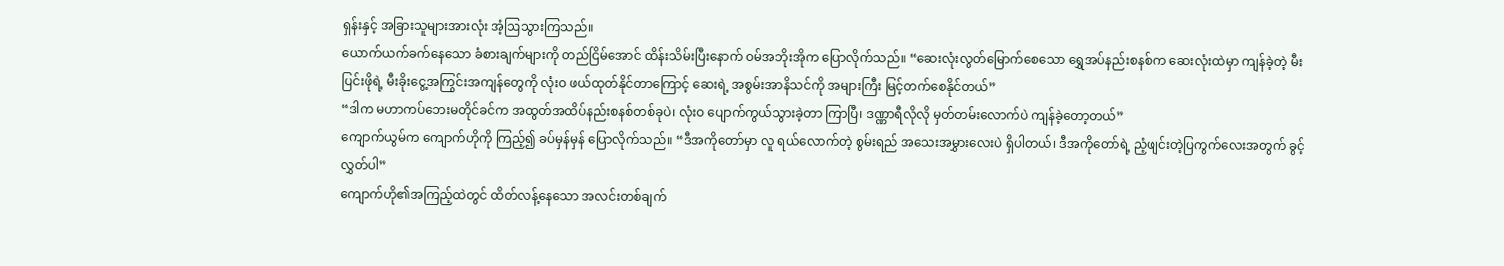ရှန်းနှင့် အခြားသူများအားလုံး အံ့ဩသွားကြသည်။
ယောက်ယက်ခက်နေသော ခံစားချက်များကို တည်ငြိမ်အောင် ထိန်းသိမ်းပြီးနောက် ဝမ်အဘိုးအိုက ပြောလိုက်သည်။ “ဆေးလုံးလွတ်မြောက်စေသော ရွှေအပ်နည်းစနစ်က ဆေးလုံးထဲမှာ ကျန်ခဲ့တဲ့ မီးပြင်းဖိုရဲ့ မီးခိုးငွေ့အကြွင်းအကျန်တွေကို လုံးဝ ဖယ်ထုတ်နိုင်တာကြောင့် ဆေးရဲ့ အစွမ်းအာနိသင်ကို အများကြီး မြင့်တက်စေနိုင်တယ်”
“ဒါက မဟာကပ်ဘေးမတိုင်ခင်က အထွတ်အထိပ်နည်းစနစ်တစ်ခုပဲ၊ လုံးဝ ပျောက်ကွယ်သွားခဲ့တာ ကြာပြီ၊ ဒဏ္ဏာရီလိုလို မှတ်တမ်းလောက်ပဲ ကျန်ခဲ့တော့တယ်”
ကျောက်ယွမ်က ကျောက်ဟိုကို ကြည့်၍ ခပ်မှန်မှန် ပြောလိုက်သည်။ “ဒီအကိုတော်မှာ လူ ရယ်လောက်တဲ့ စွမ်းရည် အသေးအမွှားလေးပဲ ရှိပါတယ်၊ ဒီအကိုတော်ရဲ့ ညံ့ဖျင်းတဲ့ပြကွက်လေးအတွက် ခွင့်လွှတ်ပါ”
ကျောက်ဟို၏အကြည့်ထဲတွင် ထိတ်လန့်နေသော အလင်းတစ်ချက်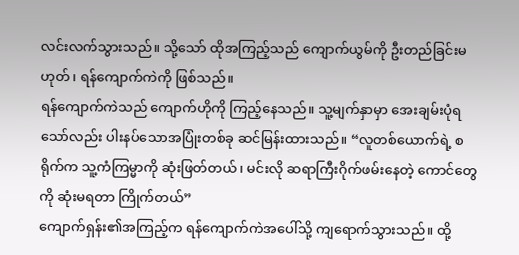လင်းလက်သွားသည်။ သို့သော် ထိုအကြည့်သည် ကျောက်ယွမ်ကို ဦးတည်ခြင်းမဟုတ်၊ ရန်ကျောက်ကဲကို ဖြစ်သည်။
ရန်ကျောက်ကဲသည် ကျောက်ဟိုကို ကြည့်နေသည်။ သူ့မျက်နှာမှာ အေးချမ်းပုံရသော်လည်း ပါးနပ်သောအပြုံးတစ်ခု ဆင်မြန်းထားသည်။ “လူတစ်ယောက်ရဲ့ စရိုက်က သူ့ကံကြမ္မာကို ဆုံးဖြတ်တယ်၊ မင်းလို ဆရာကြီးဂိုက်ဖမ်းနေတဲ့ ကောင်တွေကို ဆုံးမရတာ ကြိုက်တယ်”
ကျောက်ရှန်း၏အကြည့်က ရန်ကျောက်ကဲအပေါ်သို့ ကျရောက်သွားသည်။ ထို့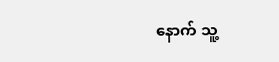နောက် သူ့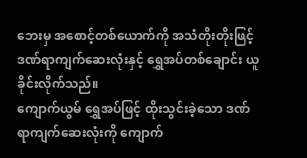ဘေးမှ အစောင့်တစ်ယောက်ကို အသံတိုးတိုးဖြင့် ဒဏ်ရာကျက်ဆေးလုံးနှင့် ရွှေအပ်တစ်ချောင်း ယူခိုင်းလိုက်သည်။
ကျောက်ယွမ် ရွှေအပ်ဖြင့် ထိုးသွင်းခဲ့သော ဒဏ်ရာကျက်ဆေးလုံးကို ကျောက်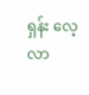ရှန်း လေ့လာ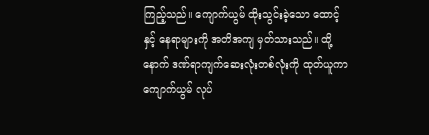ကြည့်သည်။ ကျောက်ယွမ် ထိုးသွင်းခဲ့သော ထောင့်နှင့် နေရာများကို အတိအကျ မှတ်သားသည်။ ထို့နောက် ဒဏ်ရာကျက်ဆေးလုံးတစ်လုံးကို ထုတ်ယူကာ ကျောက်ယွမ် လုပ်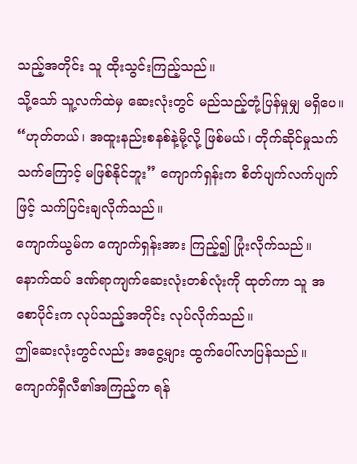သည့်အတိုင်း သူ ထိုးသွင်းကြည့်သည်။
သို့သော် သူ့လက်ထဲမှ ဆေးလုံးတွင် မည်သည့်တုံ့ပြန်မှုမျှ မရှိပေ။
“ဟုတ်တယ်၊ အထူးနည်းစနစ်နဲ့မို့လို့ ဖြစ်မယ်၊ တိုက်ဆိုင်မှုသက်သက်ကြောင့် မဖြစ်နိုင်ဘူး” ကျောက်ရှန်းက စိတ်ပျက်လက်ပျက်ဖြင့် သက်ပြင်းချလိုက်သည်။
ကျောက်ယွမ်က ကျောက်ရှန်းအား ကြည့်၍ ပြုံးလိုက်သည်။ နောက်ထပ် ဒဏ်ရာကျက်ဆေးလုံးတစ်လုံးကို ထုတ်ကာ သူ အစောပိုင်းက လုပ်သည့်အတိုင်း လုပ်လိုက်သည်။
ဤဆေးလုံးတွင်လည်း အငွေ့များ ထွက်ပေါ်လာပြန်သည်။
ကျောက်ရှီလီ၏အကြည့်က ရန်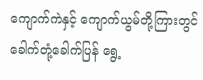ကျောက်ကဲနှင့် ကျောက်ယွမ်တို့ကြားတွင် ခေါက်တုံ့ခေါက်ပြန် ရွေ့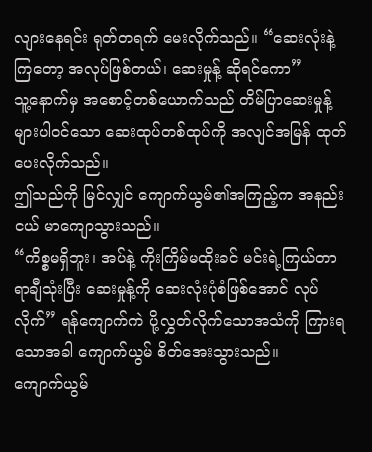လျားနေရင်း ရုတ်တရက် မေးလိုက်သည်။ “ဆေးလုံးနဲ့ကြတော့ အလုပ်ဖြစ်တယ်၊ ဆေးမှုန့် ဆိုရင်ကော”
သူ့နောက်မှ အစောင့်တစ်ယောက်သည် တိမ်ပြာဆေးမှုန့်များပါဝင်သော ဆေးထုပ်တစ်ထုပ်ကို အလျင်အမြန် ထုတ်ပေးလိုက်သည်။
ဤသည်ကို မြင်လျှင် ကျောက်ယွမ်၏အကြည့်က အနည်းငယ် မာကျောသွားသည်။
“ကိစ္စမရှိဘူး၊ အပ်နဲ့ ကိုးကြိမ်မထိုးခင် မင်းရဲ့ကြယ်တာရာချီသုံးပြီး ဆေးမှုန့်ကို ဆေးလုံးပုံစံဖြစ်အောင် လုပ်လိုက်” ရန်ကျောက်ကဲ ပို့လွှတ်လိုက်သောအသံကို ကြားရသောအခါ ကျောက်ယွမ် စိတ်အေးသွားသည်။
ကျောက်ယွမ်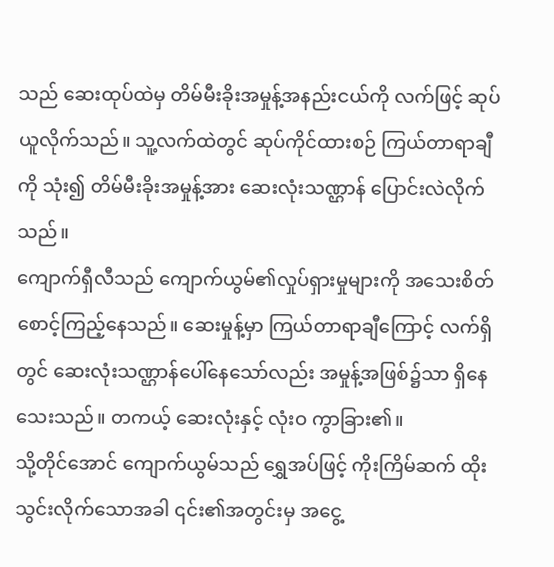သည် ဆေးထုပ်ထဲမှ တိမ်မီးခိုးအမှုန့်အနည်းငယ်ကို လက်ဖြင့် ဆုပ်ယူလိုက်သည်။ သူ့လက်ထဲတွင် ဆုပ်ကိုင်ထားစဉ် ကြယ်တာရာချီကို သုံး၍ တိမ်မီးခိုးအမှုန့်အား ဆေးလုံးသဏ္ဌာန် ပြောင်းလဲလိုက်သည်။
ကျောက်ရှီလီသည် ကျောက်ယွမ်၏လှုပ်ရှားမှုများကို အသေးစိတ် စောင့်ကြည့်နေသည်။ ဆေးမှုန့်မှာ ကြယ်တာရာချီကြောင့် လက်ရှိတွင် ဆေးလုံးသဏ္ဌာန်ပေါ်နေသော်လည်း အမှုန့်အဖြစ်၌သာ ရှိနေသေးသည်။ တကယ့် ဆေးလုံးနှင့် လုံးဝ ကွာခြား၏။
သို့တိုင်အောင် ကျောက်ယွမ်သည် ရွှေအပ်ဖြင့် ကိုးကြိမ်ဆက် ထိုးသွင်းလိုက်သောအခါ ၎င်း၏အတွင်းမှ အငွေ့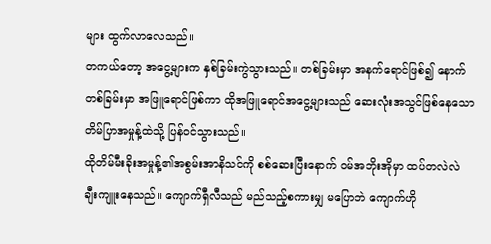များ ထွက်လာလေသည်။
တကယ်တော့ အငွေ့များက နှစ်ခြမ်းကွဲသွားသည်။ တစ်ခြမ်းမှာ အနက်ရောင်ဖြစ်၍ နောက်တစ်ခြမ်းမှာ အဖြူရောင်ဖြစ်ကာ ထိုအဖြူရောင်အငွေ့များသည် ဆေးလုံးအသွင်ဖြစ်နေသော တိမ်ပြာအမှုန့်ထဲသို့ ပြန်ဝင်သွားသည်။
ထိုတိမ်မီးခိုးအမှုန့်၏အစွမ်းအာနိသင်ကို စစ်ဆေးပြီးနောက် ဝမ်အဘိုးအိုမှာ ထပ်တလဲလဲ ချီးကျူးနေသည်။ ကျောက်ရှီလီသည် မည်သည့်စကားမျှ မပြောဘဲ ကျောက်ဟို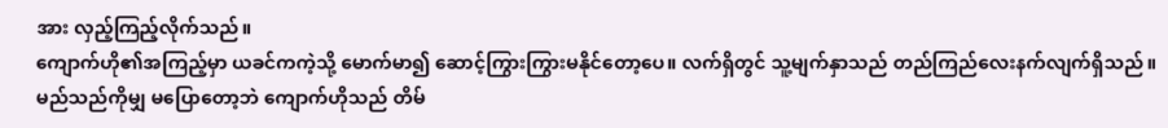အား လှည့်ကြည့်လိုက်သည်။
ကျောက်ဟို၏အကြည့်မှာ ယခင်ကကဲ့သို့ မောက်မာ၍ ဆောင့်ကြွားကြွားမနိုင်တော့ပေ။ လက်ရှိတွင် သူ့မျက်နှာသည် တည်ကြည်လေးနက်လျက်ရှိသည်။
မည်သည်ကိုမျှ မပြောတော့ဘဲ ကျောက်ဟိုသည် တိမ်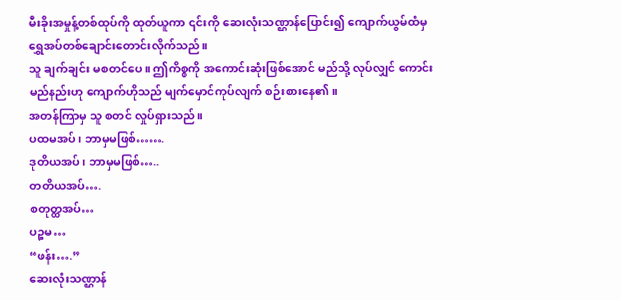မီးခိုးအမှုန့်တစ်ထုပ်ကို ထုတ်ယူကာ ၎င်းကို ဆေးလုံးသဏ္ဌာန်ပြောင်း၍ ကျောက်ယွမ်ထံမှ ရွှေအပ်တစ်ချောင်းတောင်းလိုက်သည်။
သူ ချက်ချင်း မစတင်ပေ။ ဤကိစ္စကို အကောင်းဆုံးဖြစ်အောင် မည်သို့ လုပ်လျှင် ကောင်းမည်နည်းဟု ကျောက်ဟိုသည် မျက်မှောင်ကုပ်လျက် စဉ်းစားနေ၏။
အတန်ကြာမှ သူ စတင် လှုပ်ရှားသည်။
ပထမအပ်၊ ဘာမှမဖြစ်…….
ဒုတိယအပ်၊ ဘာမှမဖြစ်…..
တတိယအပ်….
စတုတ္ထအပ်…
ပဉ္စမ…
“ဖန်း….”
ဆေးလုံးသဏ္ဌာန်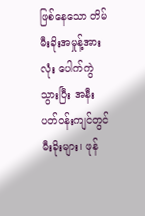ဖြစ်နေသော တိမ်မီးခိုးအမှုန့်အားလုံး ပေါက်ကွဲသွားပြီး အနီးပတ်ဝန်းကျင်တွင် မီးခိုးများ၊ ဖုန်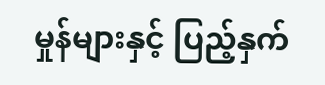မှုန်များနှင့် ပြည့်နှက်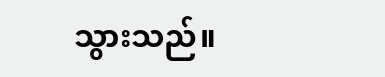သွားသည်။